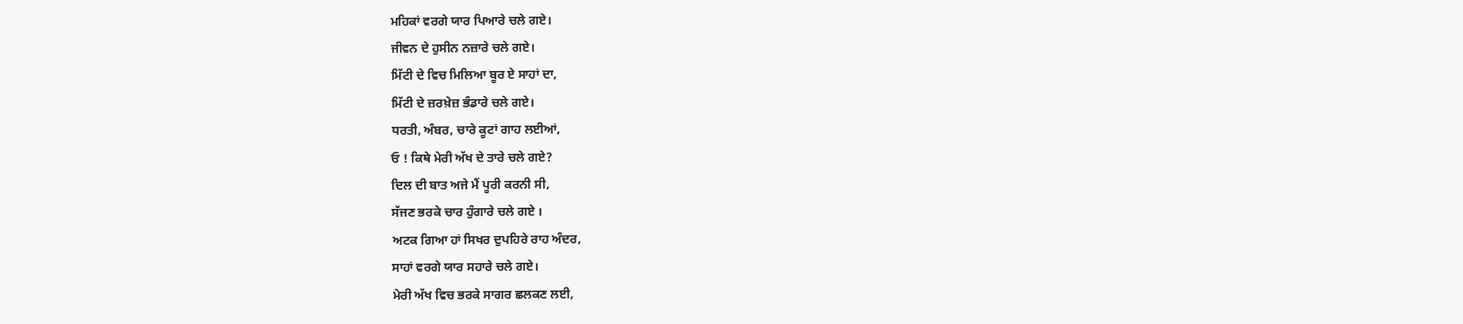ਮਹਿਕਾਂ ਵਰਗੇ ਯਾਰ ਪਿਆਰੇ ਚਲੇ ਗਏ।
ਜੀਵਨ ਦੇ ਹੁਸੀਨ ਨਜ਼ਾਰੇ ਚਲੇ ਗਏ।
ਮਿੱਟੀ ਦੇ ਵਿਚ ਮਿਲਿਆ ਬੂਰ ਏ ਸਾਹਾਂ ਦਾ,
ਮਿੱਟੀ ਦੇ ਜ਼ਰਖ਼ੇਜ਼ ਭੰਡਾਰੇ ਚਲੇ ਗਏ।
ਧਰਤੀ, ਅੰਬਰ, ਚਾਰੇ ਕੂਟਾਂ ਗਾਹ ਲਈਆਂ,
ਓ ! ਕਿਥੇ ਮੇਰੀ ਅੱਖ ਦੇ ਤਾਰੇ ਚਲੇ ਗਏ?
ਦਿਲ ਦੀ ਬਾਤ ਅਜੇ ਮੈਂ ਪੂਰੀ ਕਰਨੀ ਸੀ,
ਸੱਜਣ ਭਰਕੇ ਚਾਰ ਹੁੰਗਾਰੇ ਚਲੇ ਗਏ ।
ਅਟਕ ਗਿਆ ਹਾਂ ਸਿਖਰ ਦੁਪਹਿਰੇ ਰਾਹ ਅੰਦਰ,
ਸਾਹਾਂ ਵਰਗੇ ਯਾਰ ਸਹਾਰੇ ਚਲੇ ਗਏ।
ਮੇਰੀ ਅੱਖ ਵਿਚ ਭਰਕੇ ਸਾਗਰ ਛਲਕਣ ਲਈ,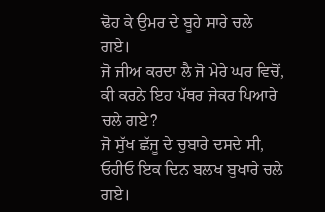ਢੋਹ ਕੇ ਉਮਰ ਦੇ ਬੂਹੇ ਸਾਰੇ ਚਲੇ ਗਏ।
ਜੋ ਜੀਅ ਕਰਦਾ ਲੈ ਜੋ ਮੇਰੇ ਘਰ ਵਿਚੋਂ,
ਕੀ ਕਰਨੇ ਇਹ ਪੱਥਰ ਜੇਕਰ ਪਿਆਰੇ ਚਲੇ ਗਏ?
ਜੋ ਸੁੱਖ ਛੱਜੂ ਦੇ ਚੁਬਾਰੇ ਦਸਦੇ ਸੀ,
ਓਹੀਓ ਇਕ ਦਿਨ ਬਲਖ ਬੁਖਾਰੇ ਚਲੇ ਗਏ।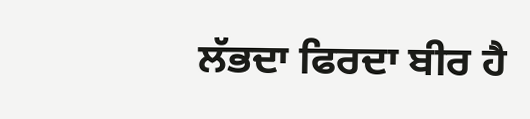ਲੱਭਦਾ ਫਿਰਦਾ ਬੀਰ ਹੈ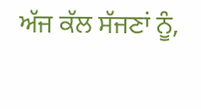ਅੱਜ ਕੱਲ ਸੱਜਣਾਂ ਨੂੰ,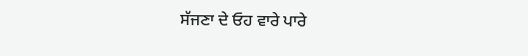ਸੱਜਣਾ ਦੇ ਓਹ ਵਾਰੇ ਪਾਰੇ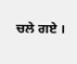ਚਲੇ ਗਏ ।